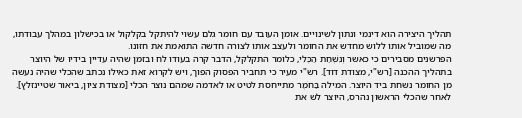תהליך היצירה הוא דינמי ונתון לשינויים. אומן העובד עם חומר גלם עשוי להיתקל בקלקול או בכישלון במהלך עבודתו, מה שמוביל אותו ללוש מחדש את החומר ולעצב אותו לצורה חדשה התואמת את חזונו.
הפרשנים מסבירים כי כאשר וְנִשְׁחַת הַכְּלִי, כלומר התקלקל, הדבר קרה בעודו לח ובזמן שהיה עדיין בידיו של היוצר בתהליך ההכנה [רש"י, מצודת דוד]. רש"י מעיר כי תחביר הפסוק הפוך, ויש לקרוא זאת כאילו נכתב שהכלי שהיה נעשה מן החומר נשחת ביד היוצר. המילה בַּחֹמֶר מתייחסת לטיט או לאדמה שמהם נוצר הכלי [מצודת ציון, ביאור שטיינזלץ].
לאחר שהכלי הראשון נהרס, היוצר לש את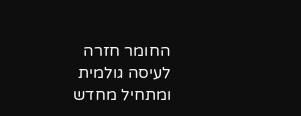החומר חזרה לעיסה גולמית ומתחיל מחדש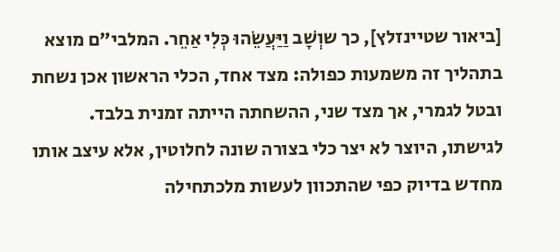[ביאור שטיינזלץ], כך שוְשָׁב וַיַּעֲשֵׂהוּ כְּלִי אַחֵר. המלבי"ם מוצא בתהליך זה משמעות כפולה: מצד אחד, הכלי הראשון אכן נשחת ובטל לגמרי, אך מצד שני, ההשחתה הייתה זמנית בלבד. לגישתו, היוצר לא יצר כלי בצורה שונה לחלוטין, אלא עיצב אותו מחדש בדיוק כפי שהתכוון לעשות מלכתחילה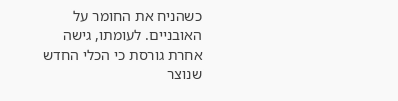כשהניח את החומר על האובניים. לעומתו, גישה אחרת גורסת כי הכלי החדש שנוצר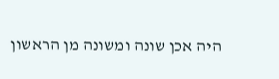היה אכן שונה ומשונה מן הראשון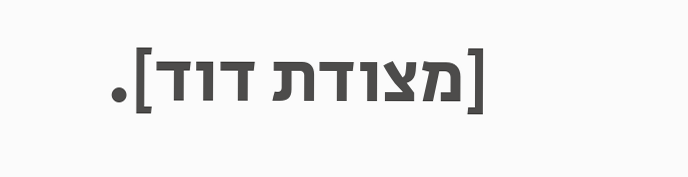[מצודת דוד].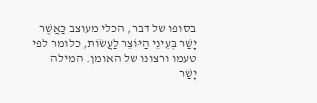בסופו של דבר, הכלי מעוצב כַּאֲשֶׁר יָשַׁר בְּעֵינֵי הַיּוֹצֵר לַעֲשׂוֹת, כלומר לפי טעמו ורצונו של האומן. המילה יָשַׁר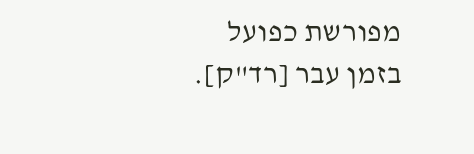מפורשת כפועל בזמן עבר [רד"ק].